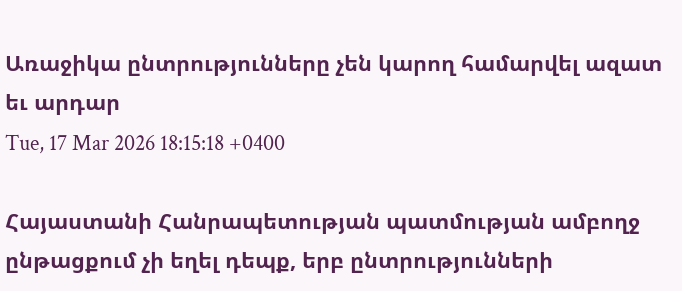Առաջիկա ընտրությունները չեն կարող համարվել ազատ եւ արդար
Tue, 17 Mar 2026 18:15:18 +0400

Հայաստանի Հանրապետության պատմության ամբողջ ընթացքում չի եղել դեպք, երբ ընտրությունների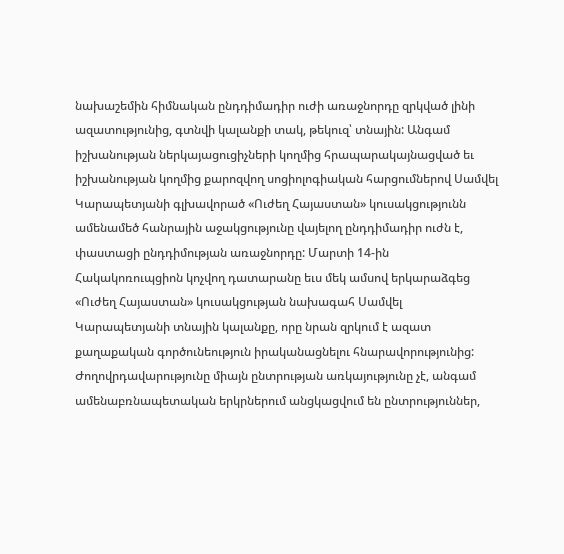նախաշեմին հիմնական ընդդիմադիր ուժի առաջնորդը զրկված լինի ազատությունից, գտնվի կալանքի տակ, թեկուզ՝ տնային: Անգամ իշխանության ներկայացուցիչների կողմից հրապարակայնացված եւ իշխանության կողմից քարոզվող սոցիոլոգիական հարցումներով Սամվել Կարապետյանի գլխավորած «Ուժեղ Հայաստան» կուսակցությունն ամենամեծ հանրային աջակցությունը վայելող ընդդիմադիր ուժն է, փաստացի ընդդիմության առաջնորդը: Մարտի 14-ին Հակակոռուպցիոն կոչվող դատարանը եւս մեկ ամսով երկարաձգեց «Ուժեղ Հայաստան» կուսակցության նախագահ Սամվել Կարապետյանի տնային կալանքը, որը նրան զրկում է ազատ քաղաքական գործունեություն իրականացնելու հնարավորությունից:
Ժողովրդավարությունը միայն ընտրության առկայությունը չէ, անգամ ամենաբռնապետական երկրներում անցկացվում են ընտրություններ,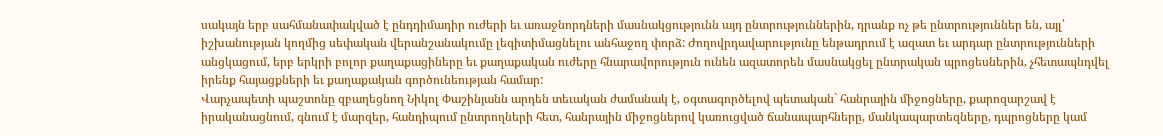սակայն երբ սահմանափակված է ընդդիմադիր ուժերի եւ առաջնորդների մասնակցությունն այդ ընտրություններին, դրանք ոչ թե ընտրություններ են, այլ՝ իշխանության կողմից սեփական վերանշանակումը լեգիտիմացնելու անհաջող փորձ: Ժողովրդավարությունը ենթադրում է ազատ եւ արդար ընտրությունների անցկացում, երբ երկրի բոլոր քաղաքացիները եւ քաղաքական ուժերը հնարավորություն ունեն ազատորեն մասնակցել ընտրական պրոցեսներին, չհետապնդվել իրենք հայացքների եւ քաղաքական գործունեության համար:
Վարչապետի պաշտոնը զբաղեցնող Նիկոլ Փաշինյանն արդեն տեւական ժամանակ է, օգտագործելով պետական` հանրային միջոցները, քարոզարշավ է իրականացնում, գնում է մարզեր, հանդիպում ընտրողների հետ, հանրային միջոցներով կառուցված ճանապարհները, մանկապարտեզները, դպրոցները կամ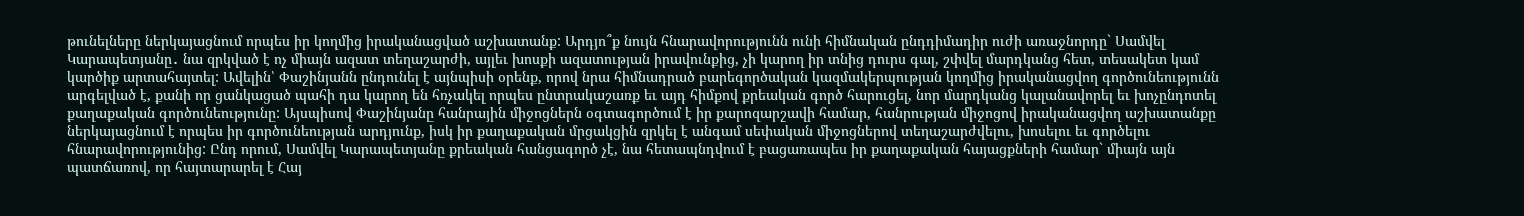թունելները ներկայացնում որպես իր կողմից իրականացված աշխատանք: Արդյո՞ք նույն հնարավորությունն ունի հիմնական ընդդիմադիր ուժի առաջնորդը` Սամվել Կարապետյանը․ նա զրկված է ոչ միայն ազատ տեղաշարժի, այլեւ խոսքի ազատության իրավունքից, չի կարող իր տնից դուրս գալ, շփվել մարդկանց հետ, տեսակետ կամ կարծիք արտահայտել: Ավելին՝ Փաշինյանն ընդունել է այնպիսի օրենք, որով նրա հիմնադրած բարեգործական կազմակերպության կողմից իրականացվող գործունեությունն արգելված է, քանի որ ցանկացած պահի դա կարող են հռչակել որպես ընտրակաշառք եւ այդ հիմքով քրեական գործ հարուցել, նոր մարդկանց կալանավորել եւ խոչընդոտել քաղաքական գործունեությունը: Այսպիսով Փաշինյանը հանրային միջոցներն օգտագործում է իր քարոզարշավի համար, հանրության միջոցով իրականացվող աշխատանքը ներկայացնում է որպես իր գործունեության արդյունք, իսկ իր քաղաքական մրցակցին զրկել է անգամ սեփական միջոցներով տեղաշարժվելու, խոսելու եւ գործելու հնարավորությունից: Ընդ որում, Սամվել Կարապետյանը քրեական հանցագործ չէ, նա հետապնդվում է բացառապես իր քաղաքական հայացքների համար` միայն այն պատճառով, որ հայտարարել է Հայ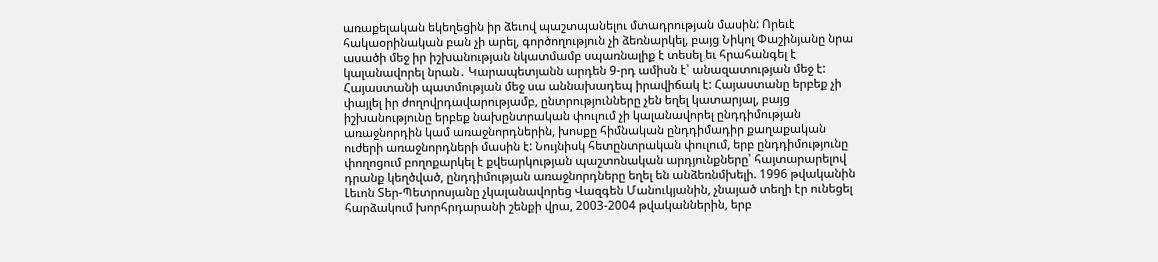առաքելական եկեղեցին իր ձեւով պաշտպանելու մտադրության մասին: Որեւէ հակաօրինական բան չի արել, գործողություն չի ձեռնարկել, բայց Նիկոլ Փաշինյանը նրա ասածի մեջ իր իշխանության նկատմամբ սպառնալիք է տեսել եւ հրահանգել է կալանավորել նրան․ Կարապետյանն արդեն 9-րդ ամիսն է՝ անազատության մեջ է:
Հայաստանի պատմության մեջ սա աննախադեպ իրավիճակ է: Հայաստանը երբեք չի փայլել իր ժողովրդավարությամբ, ընտրությունները չեն եղել կատարյալ, բայց իշխանությունը երբեք նախընտրական փուլում չի կալանավորել ընդդիմության առաջնորդին կամ առաջնորդներին, խոսքը հիմնական ընդդիմադիր քաղաքական ուժերի առաջնորդների մասին է: Նույնիսկ հետընտրական փուլում, երբ ընդդիմությունը փողոցում բողոքարկել է քվեարկության պաշտոնական արդյունքները՝ հայտարարելով դրանք կեղծված, ընդդիմության առաջնորդները եղել են անձեռնմխելի. 1996 թվականին Լեւոն Տեր-Պետրոսյանը չկալանավորեց Վազգեն Մանուկյանին, չնայած տեղի էր ունեցել հարձակում խորհրդարանի շենքի վրա, 2003-2004 թվականներին, երբ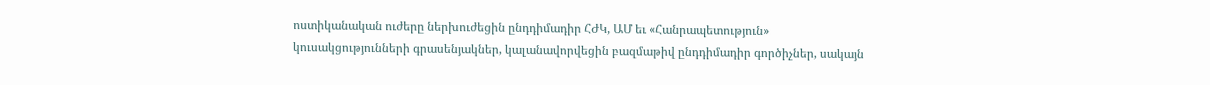ոստիկանական ուժերը ներխուժեցին ընդդիմադիր ՀԺԿ, ԱՄ եւ «Հանրապետություն» կուսակցությունների գրասենյակներ, կալանավորվեցին բազմաթիվ ընդդիմադիր գործիչներ, սակայն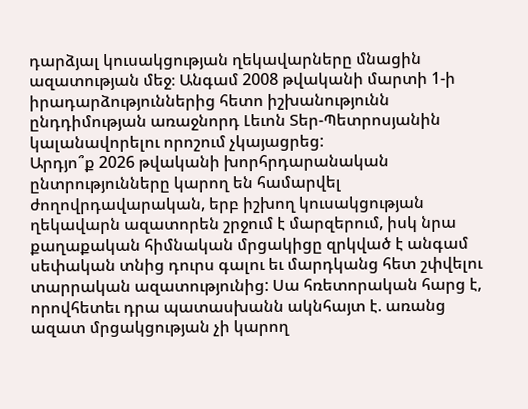դարձյալ կուսակցության ղեկավարները մնացին ազատության մեջ։ Անգամ 2008 թվականի մարտի 1-ի իրադարձություններից հետո իշխանությունն ընդդիմության առաջնորդ Լեւոն Տեր-Պետրոսյանին կալանավորելու որոշում չկայացրեց:
Արդյո՞ք 2026 թվականի խորհրդարանական ընտրությունները կարող են համարվել ժողովրդավարական, երբ իշխող կուսակցության ղեկավարն ազատորեն շրջում է մարզերում, իսկ նրա քաղաքական հիմնական մրցակիցը զրկված է անգամ սեփական տնից դուրս գալու եւ մարդկանց հետ շփվելու տարրական ազատությունից: Սա հռետորական հարց է, որովհետեւ դրա պատասխանն ակնհայտ է. առանց ազատ մրցակցության չի կարող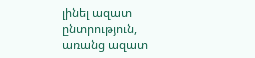լինել ազատ ընտրություն, առանց ազատ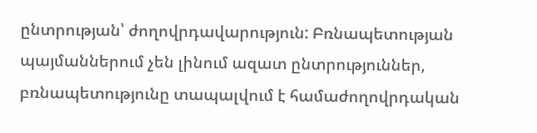ընտրության՝ ժողովրդավարություն: Բռնապետության պայմաններում չեն լինում ազատ ընտրություններ, բռնապետությունը տապալվում է համաժողովրդական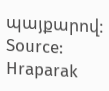պայքարով:
Source: Hraparak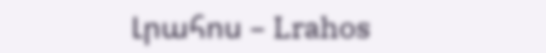Լրահոս – Lrahos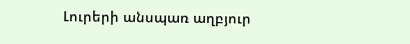Լուրերի անսպառ աղբյուր